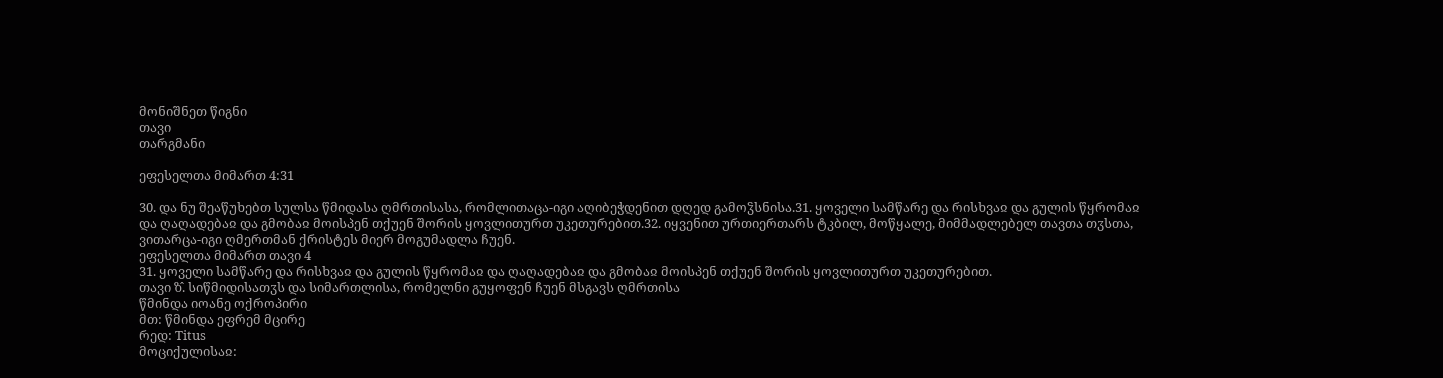მონიშნეთ წიგნი
თავი
თარგმანი

ეფესელთა მიმართ 4:31

30. და ნუ შეაწუხებთ სულსა წმიდასა ღმრთისასა, რომლითაცა-იგი აღიბეჭდენით დღედ გამოჴსნისა.31. ყოველი სამწარე და რისხვაჲ და გულის წყრომაჲ და ღაღადებაჲ და გმობაჲ მოისპენ თქუენ შორის ყოვლითურთ უკეთურებით.32. იყვენით ურთიერთარს ტკბილ, მოწყალე, მიმმადლებელ თავთა თჳსთა, ვითარცა-იგი ღმერთმან ქრისტეს მიერ მოგუმადლა ჩუენ.
ეფესელთა მიმართ თავი 4
31. ყოველი სამწარე და რისხვაჲ და გულის წყრომაჲ და ღაღადებაჲ და გმობაჲ მოისპენ თქუენ შორის ყოვლითურთ უკეთურებით.
თავი ზ̂. სიწმიდისათჳს და სიმართლისა, რომელნი გუყოფენ ჩუენ მსგავს ღმრთისა
წმინდა იოანე ოქროპირი
მთ: წმინდა ეფრემ მცირე
რედ: Titus
მოციქულისაჲ: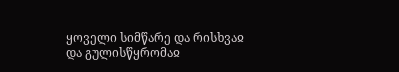ყოველი სიმწარე და რისხვაჲ და გულისწყრომაჲ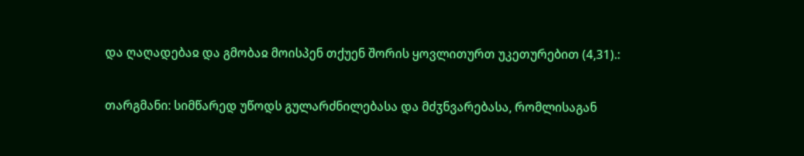და ღაღადებაჲ და გმობაჲ მოისპენ თქუენ შორის ყოვლითურთ უკეთურებით (4,31).:

თარგმანი: სიმწარედ უწოდს გულარძნილებასა და მძჳნვარებასა, რომლისაგან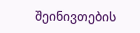შეინივთების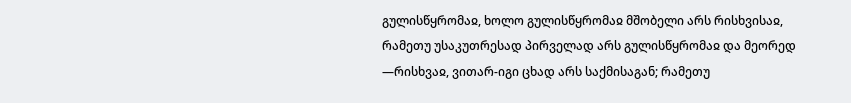გულისწყრომაჲ, ხოლო გულისწყრომაჲ მშობელი არს რისხვისაჲ, რამეთუ უსაკუთრესად პირველად არს გულისწყრომაჲ და მეორედ —რისხვაჲ, ვითარ-იგი ცხად არს საქმისაგან; რამეთუ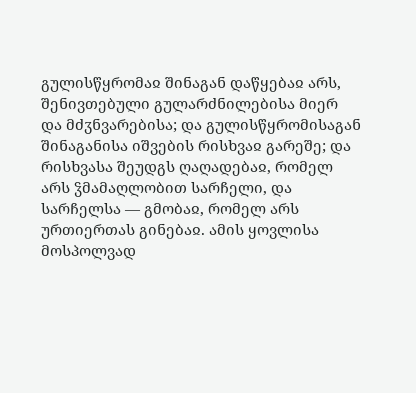გულისწყრომაჲ შინაგან დაწყებაჲ არს, შენივთებული გულარძნილებისა მიერ და მძჳნვარებისა; და გულისწყრომისაგან შინაგანისა იშვების რისხვაჲ გარეშე; და რისხვასა შეუდგს ღაღადებაჲ, რომელ არს ჴმამაღლობით სარჩელი, და სარჩელსა — გმობაჲ, რომელ არს ურთიერთას გინებაჲ. ამის ყოვლისა მოსპოლვად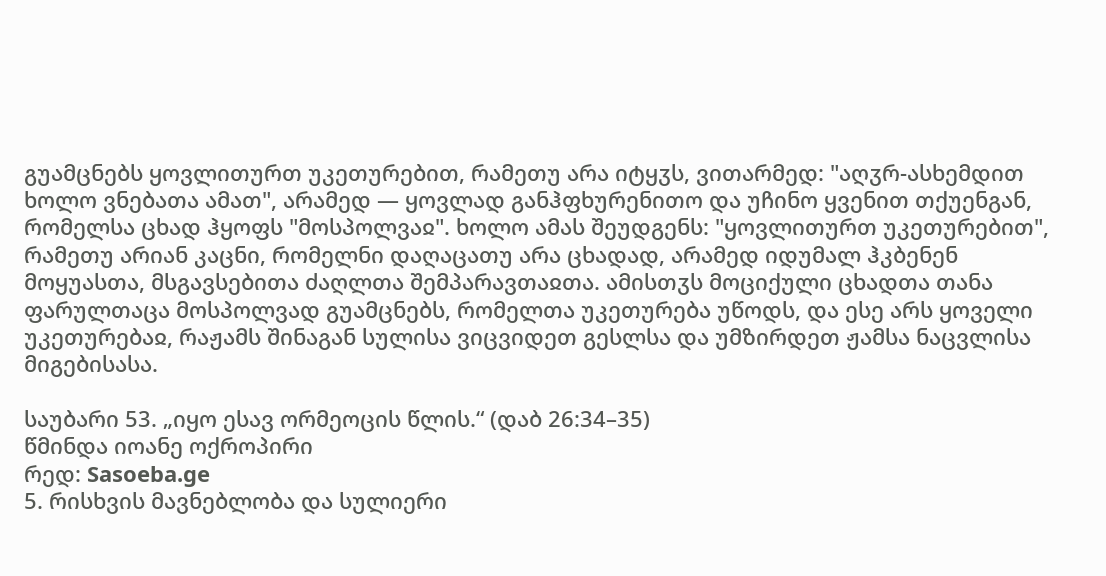გუამცნებს ყოვლითურთ უკეთურებით, რამეთუ არა იტყჳს, ვითარმედ: "აღჳრ-ასხემდით ხოლო ვნებათა ამათ", არამედ — ყოვლად განჰფხურენითო და უჩინო ყვენით თქუენგან, რომელსა ცხად ჰყოფს "მოსპოლვაჲ". ხოლო ამას შეუდგენს: "ყოვლითურთ უკეთურებით", რამეთუ არიან კაცნი, რომელნი დაღაცათუ არა ცხადად, არამედ იდუმალ ჰკბენენ მოყუასთა, მსგავსებითა ძაღლთა შემპარავთაჲთა. ამისთჳს მოციქული ცხადთა თანა ფარულთაცა მოსპოლვად გუამცნებს, რომელთა უკეთურება უწოდს, და ესე არს ყოველი უკეთურებაჲ, რაჟამს შინაგან სულისა ვიცვიდეთ გესლსა და უმზირდეთ ჟამსა ნაცვლისა მიგებისასა.

საუბარი 53. „იყო ესავ ორმეოცის წლის.“ (დაბ 26:34–35)
წმინდა იოანე ოქროპირი
რედ: Sasoeba.ge
5. რისხვის მავნებლობა და სულიერი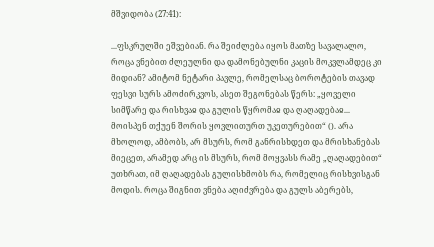მშვიდობა (27:41):

...ფსკრულში ეშვებიან. რა შეიძლება იყოს მათზე სავალალო, როცა ვნებით ძლეულნი და დამონებულნი კაცის მოკვლამდეც კი მიდიან? ამიტომ ნეტარი პავლე, რომელსაც ბოროტების თავად ფესვი სურს ამოძირკვოს, ასეთ შეგონებას წერს: „ყოველი სიმწარე და რისხვაჲ და გულის წყრომაჲ და ღაღადებაჲ... მოისპენ თქუენ შორის ყოვლითურთ უკეთურებით“ (). არა მხოლოდ, ამბობს, არ მსურს, რომ განრისხდეთ და მრისხანებას მიეცეთ, არამედ არც ის მსურს, რომ მოყვასს რამე „ღაღადებით“ უთხრათ, იმ ღაღადებას გულისხმობს რა, რომელიც რისხვისგან მოდის. როცა შიგნით ვნება აღიძვრება და გულს აბერებს,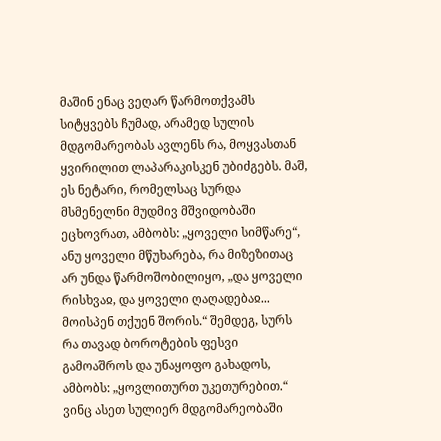მაშინ ენაც ვეღარ წარმოთქვამს სიტყვებს ჩუმად, არამედ სულის მდგომარეობას ავლენს რა, მოყვასთან ყვირილით ლაპარაკისკენ უბიძგებს. მაშ, ეს ნეტარი, რომელსაც სურდა მსმენელნი მუდმივ მშვიდობაში ეცხოვრათ, ამბობს: „ყოველი სიმწარე“, ანუ ყოველი მწუხარება, რა მიზეზითაც არ უნდა წარმოშობილიყო, „და ყოველი რისხვაჲ, და ყოველი ღაღადებაჲ... მოისპენ თქუენ შორის.“ შემდეგ, სურს რა თავად ბოროტების ფესვი გამოაშროს და უნაყოფო გახადოს, ამბობს: „ყოვლითურთ უკეთურებით.“ ვინც ასეთ სულიერ მდგომარეობაში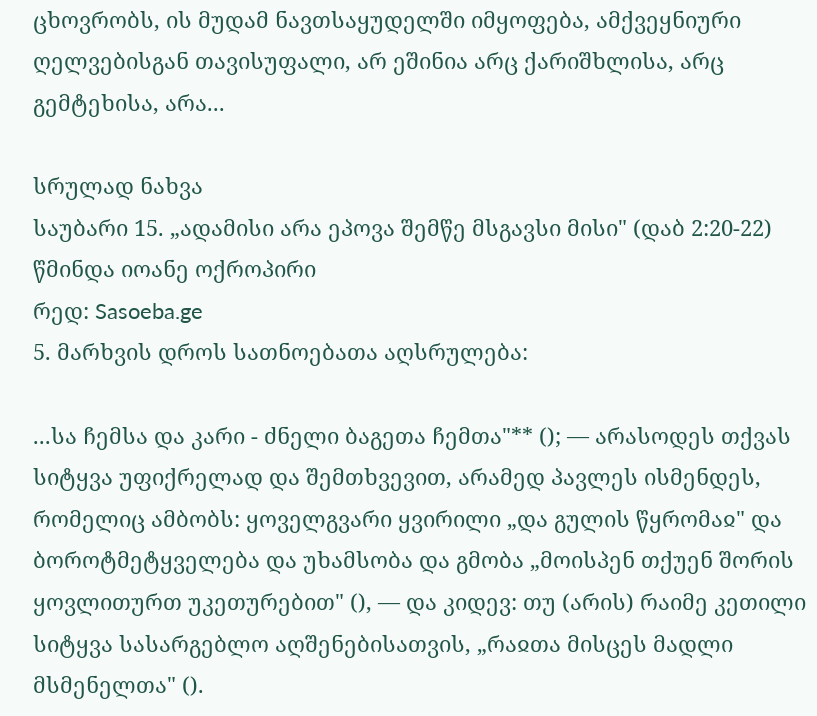ცხოვრობს, ის მუდამ ნავთსაყუდელში იმყოფება, ამქვეყნიური ღელვებისგან თავისუფალი, არ ეშინია არც ქარიშხლისა, არც გემტეხისა, არა...

სრულად ნახვა
საუბარი 15. „ადამისი არა ეპოვა შემწე მსგავსი მისი" (დაბ 2:20-22)
წმინდა იოანე ოქროპირი
რედ: Sasoeba.ge
5. მარხვის დროს სათნოებათა აღსრულება:

...სა ჩემსა და კარი - ძნელი ბაგეთა ჩემთა"** (); — არასოდეს თქვას სიტყვა უფიქრელად და შემთხვევით, არამედ პავლეს ისმენდეს, რომელიც ამბობს: ყოველგვარი ყვირილი „და გულის წყრომაჲ" და ბოროტმეტყველება და უხამსობა და გმობა „მოისპენ თქუენ შორის ყოვლითურთ უკეთურებით" (), — და კიდევ: თუ (არის) რაიმე კეთილი სიტყვა სასარგებლო აღშენებისათვის, „რაჲთა მისცეს მადლი მსმენელთა" ().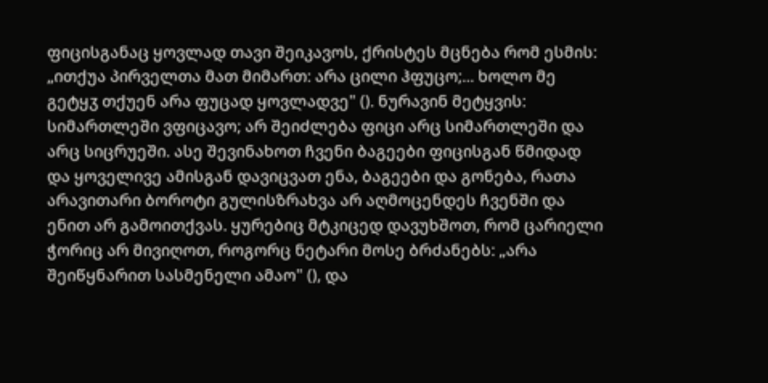ფიცისგანაც ყოვლად თავი შეიკავოს, ქრისტეს მცნება რომ ესმის: „ითქუა პირველთა მათ მიმართ: არა ცილი ჰფუცო;... ხოლო მე გეტყჳ თქუენ არა ფუცად ყოვლადვე" (). ნურავინ მეტყვის: სიმართლეში ვფიცავო; არ შეიძლება ფიცი არც სიმართლეში და არც სიცრუეში. ასე შევინახოთ ჩვენი ბაგეები ფიცისგან წმიდად და ყოველივე ამისგან დავიცვათ ენა, ბაგეები და გონება, რათა არავითარი ბოროტი გულისზრახვა არ აღმოცენდეს ჩვენში და ენით არ გამოითქვას. ყურებიც მტკიცედ დავუხშოთ, რომ ცარიელი ჭორიც არ მივიღოთ, როგორც ნეტარი მოსე ბრძანებს: „არა შეიწყნარით სასმენელი ამაო" (), და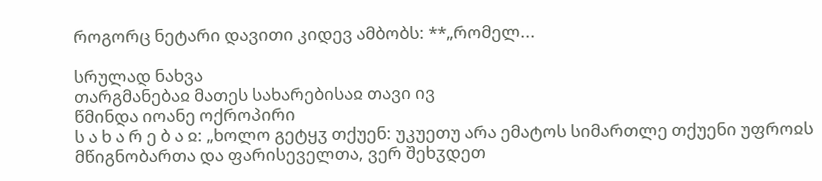როგორც ნეტარი დავითი კიდევ ამბობს: **„რომელ...

სრულად ნახვა
თარგმანებაჲ მათეს სახარებისაჲ თავი ივ
წმინდა იოანე ოქროპირი
ს ა ხ ა რ ე ბ ა ჲ: „ხოლო გეტყჳ თქუენ: უკუეთუ არა ემატოს სიმართლე თქუენი უფროჲს მწიგნობართა და ფარისეველთა, ვერ შეხჳდეთ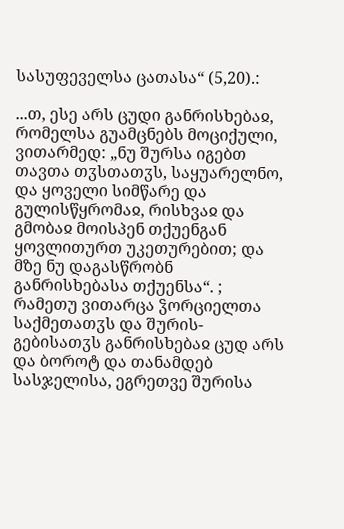სასუფეველსა ცათასა“ (5,20).:

...თ, ესე არს ცუდი განრისხებაჲ, რომელსა გუამცნებს მოციქული, ვითარმედ: „ნუ შურსა იგებთ თავთა თჳსთათჳს, საყუარელნო, და ყოველი სიმწარე და გულისწყრომაჲ, რისხვაჲ და გმობაჲ მოისპენ თქუენგან ყოვლითურთ უკეთურებით; და მზე ნუ დაგასწრობნ განრისხებასა თქუენსა“. ; რამეთუ ვითარცა ჴორციელთა საქმეთათჳს და შურის-გებისათჳს განრისხებაჲ ცუდ არს და ბოროტ და თანამდებ სასჯელისა, ეგრეთვე შურისა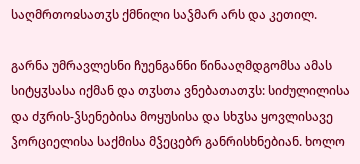საღმრთოჲსათჳს ქმნილი საჴმარ არს და კეთილ.

გარნა უმრავლესნი ჩუენგანნი წინააღმდგომსა ამას სიტყჳსასა იქმან და თჳსთა ვნებათათჳს: სიძულილისა და ძჳრის-ჴსენებისა მოყუსისა და სხჳსა ყოვლისავე ჴორციელისა საქმისა მჴეცებრ განრისხნებიან. ხოლო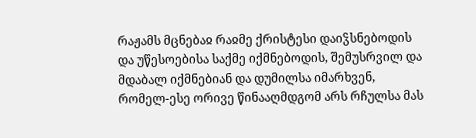რაჟამს მცნებაჲ რაჲმე ქრისტესი დაიჴსნებოდის და უწესოებისა საქმე იქმნებოდის, შემუსრვილ და მდაბალ იქმნებიან და დუმილსა იმარხვენ, რომელ-ესე ორივე წინააღმდგომ არს რჩულსა მას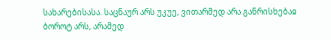სახარებისასა. საცნაურ არს უკუე, ვითარმედ არა განრისხებაჲ ბოროტ არს, არამედ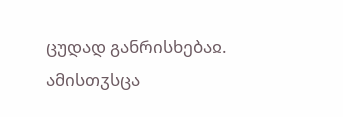ცუდად განრისხებაჲ. ამისთჳსცა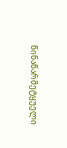წინაწარმეტყუელი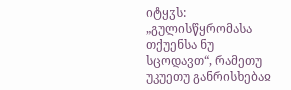იტყჳს: „გულისწყრომასა თქუენსა ნუ სცოდავთ“, რამეთუ უკუეთუ განრისხებაჲ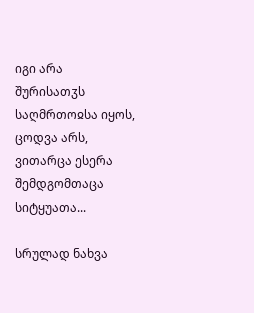იგი არა შურისათჳს საღმრთოჲსა იყოს, ცოდვა არს, ვითარცა ესერა შემდგომთაცა სიტყუათა...

სრულად ნახვა